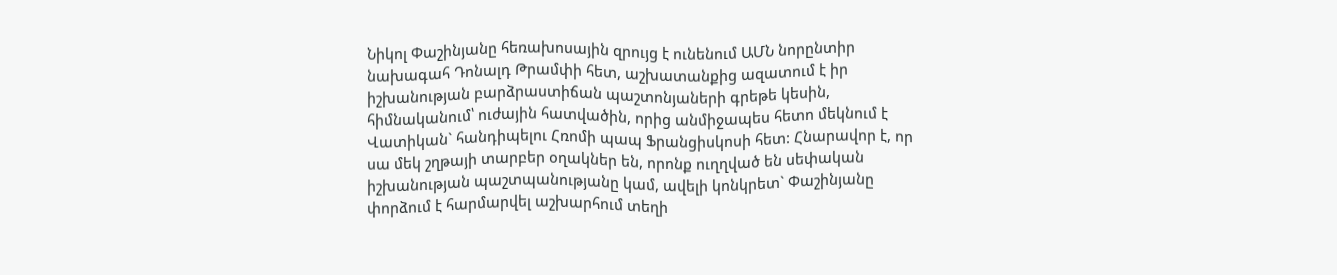Նիկոլ Փաշինյանը հեռախոսային զրույց է ունենում ԱՄՆ նորընտիր նախագահ Դոնալդ Թրամփի հետ, աշխատանքից ազատում է իր իշխանության բարձրաստիճան պաշտոնյաների գրեթե կեսին, հիմնականում՝ ուժային հատվածին, որից անմիջապես հետո մեկնում է Վատիկան` հանդիպելու Հռոմի պապ Ֆրանցիսկոսի հետ: Հնարավոր է, որ սա մեկ շղթայի տարբեր օղակներ են, որոնք ուղղված են սեփական իշխանության պաշտպանությանը կամ, ավելի կոնկրետ` Փաշինյանը փորձում է հարմարվել աշխարհում տեղի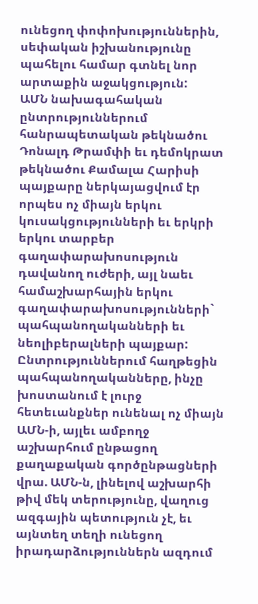ունեցող փոփոխություններին, սեփական իշխանությունը պահելու համար գտնել նոր արտաքին աջակցություն:
ԱՄՆ նախագահական ընտրություններում հանրապետական թեկնածու Դոնալդ Թրամփի եւ դեմոկրատ թեկնածու Քամալա Հարիսի պայքարը ներկայացվում էր որպես ոչ միայն երկու կուսակցությունների եւ երկրի երկու տարբեր գաղափարախոսություն դավանող ուժերի, այլ նաեւ համաշխարհային երկու գաղափարախոսությունների` պահպանողականների եւ նեոլիբերալների պայքար: Ընտրություններում հաղթեցին պահպանողականները, ինչը խոստանում է լուրջ հետեւանքներ ունենալ ոչ միայն ԱՄՆ-ի, այլեւ ամբողջ աշխարհում ընթացող քաղաքական գործընթացների վրա. ԱՄՆ-ն, լինելով աշխարհի թիվ մեկ տերությունը, վաղուց ազգային պետություն չէ, եւ այնտեղ տեղի ունեցող իրադարձություններն ազդում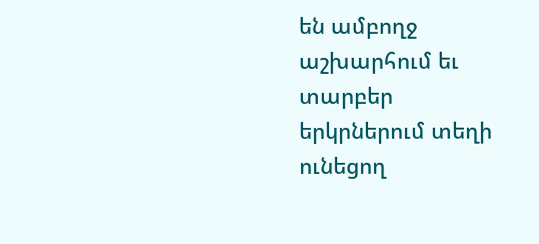են ամբողջ աշխարհում եւ տարբեր երկրներում տեղի ունեցող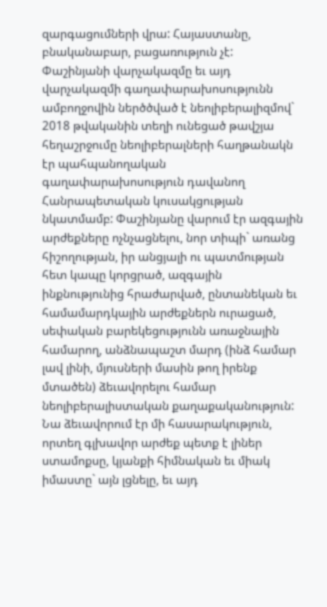զարգացումների վրա: Հայաստանը, բնականաբար, բացառություն չէ:
Փաշինյանի վարչակազմը եւ այդ վարչակազմի գաղափարախոսությունն ամբողջովին ներծծված է նեոլիբերալիզմով` 2018 թվականին տեղի ունեցած թավշյա հեղաշրջումը նեոլիբերալների հաղթանակն էր պահպանողական գաղափարախոսություն դավանող Հանրապետական կուսակցության նկատմամբ: Փաշինյանը վարում էր ազգային արժեքները ոչնչացնելու, նոր տիպի` առանց հիշողության, իր անցյալի ու պատմության հետ կապը կորցրած, ազգային ինքնությունից հրաժարված, ընտանեկան եւ համամարդկային արժեքներն ուրացած, սեփական բարեկեցությունն առաջնային համարող, անձնապաշտ մարդ (ինձ համար լավ լինի, մյուսների մասին թող իրենք մտածեն) ձեւավորելու համար նեոլիբերալիստական քաղաքականություն: Նա ձեւավորում էր մի հասարակություն, որտեղ գլխավոր արժեք պետք է լիներ ստամոքսը, կյանքի հիմնական եւ միակ իմաստը` այն լցնելը, եւ այդ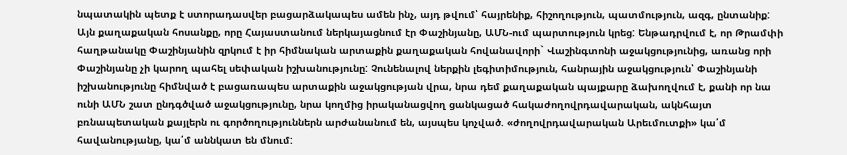նպատակին պետք է ստորադասվեր բացարձակապես ամեն ինչ, այդ թվում՝ հայրենիք, հիշողություն, պատմություն, ազգ, ընտանիք:
Այն քաղաքական հոսանքը, որը Հայաստանում ներկայացնում էր Փաշինյանը, ԱՄՆ-ում պարտություն կրեց: Ենթադրվում է, որ Թրամփի հաղթանակը Փաշինյանին զրկում է իր հիմնական արտաքին քաղաքական հովանավորի` Վաշինգտոնի աջակցությունից, առանց որի Փաշինյանը չի կարող պահել սեփական իշխանությունը: Չունենալով ներքին լեգիտիմություն, հանրային աջակցություն՝ Փաշինյանի իշխանությունը հիմնված է բացառապես արտաքին աջակցության վրա, նրա դեմ քաղաքական պայքարը ձախողվում է, քանի որ նա ունի ԱՄՆ շատ ընդգծված աջակցությունը, նրա կողմից իրականացվող ցանկացած հակաժողովրդավարական, ակնհայտ բռնապետական քայլերն ու գործողություններն արժանանում են, այսպես կոչված. «ժողովրդավարական Արեւմուտքի» կա՛մ հավանությանը, կա՛մ աննկատ են մնում: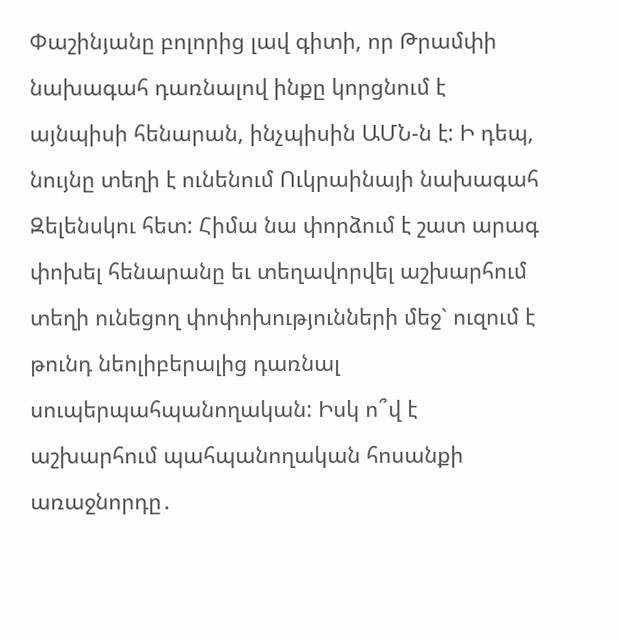Փաշինյանը բոլորից լավ գիտի, որ Թրամփի նախագահ դառնալով ինքը կորցնում է այնպիսի հենարան, ինչպիսին ԱՄՆ-ն է: Ի դեպ, նույնը տեղի է ունենում Ուկրաինայի նախագահ Զելենսկու հետ: Հիմա նա փորձում է շատ արագ փոխել հենարանը եւ տեղավորվել աշխարհում տեղի ունեցող փոփոխությունների մեջ` ուզում է թունդ նեոլիբերալից դառնալ սուպերպահպանողական: Իսկ ո՞վ է աշխարհում պահպանողական հոսանքի առաջնորդը․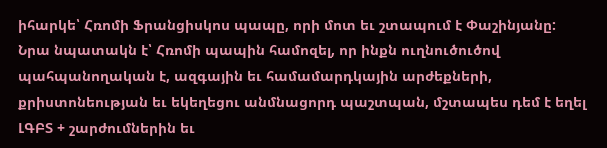իհարկե՝ Հռոմի Ֆրանցիսկոս պապը, որի մոտ եւ շտապում է Փաշինյանը: Նրա նպատակն է՝ Հռոմի պապին համոզել, որ ինքն ուղնուծուծով պահպանողական է, ազգային եւ համամարդկային արժեքների, քրիստոնեության եւ եկեղեցու անմնացորդ պաշտպան, մշտապես դեմ է եղել ԼԳԲՏ + շարժումներին եւ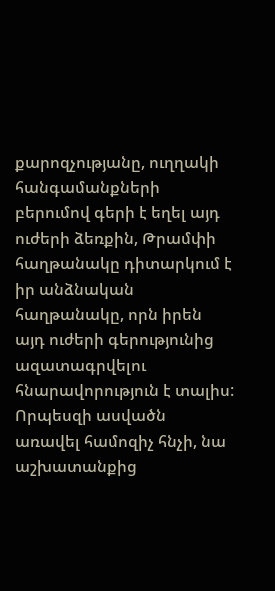քարոզչությանը, ուղղակի հանգամանքների բերումով գերի է եղել այդ ուժերի ձեռքին, Թրամփի հաղթանակը դիտարկում է իր անձնական հաղթանակը, որն իրեն այդ ուժերի գերությունից ազատագրվելու հնարավորություն է տալիս:
Որպեսզի ասվածն առավել համոզիչ հնչի, նա աշխատանքից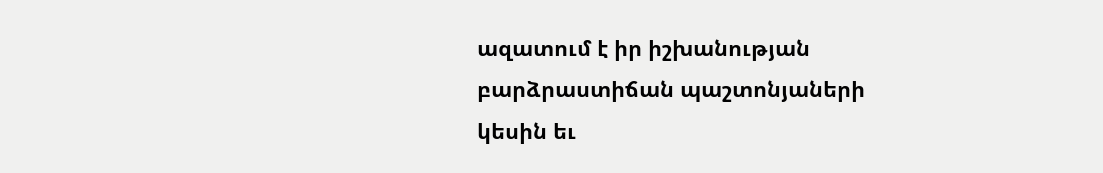ազատում է իր իշխանության բարձրաստիճան պաշտոնյաների կեսին եւ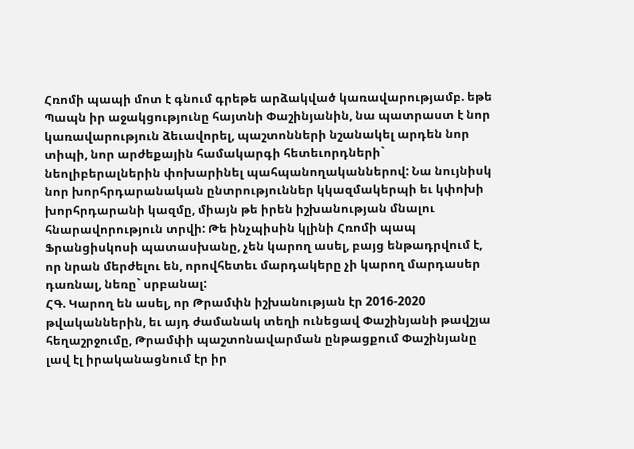Հռոմի պապի մոտ է գնում գրեթե արձակված կառավարությամբ. եթե Պապն իր աջակցությունը հայտնի Փաշինյանին, նա պատրաստ է նոր կառավարություն ձեւավորել, պաշտոնների նշանակել արդեն նոր տիպի, նոր արժեքային համակարգի հետեւորդների` նեոլիբերալներին փոխարինել պահպանողականներով: Նա նույնիսկ նոր խորհրդարանական ընտրություններ կկազմակերպի եւ կփոխի խորհրդարանի կազմը, միայն թե իրեն իշխանության մնալու հնարավորություն տրվի: Թե ինչպիսին կլինի Հռոմի պապ Ֆրանցիսկոսի պատասխանը, չեն կարող ասել, բայց ենթադրվում է, որ նրան մերժելու են, որովհետեւ մարդակերը չի կարող մարդասեր դառնալ, նեռը` սրբանալ:
ՀԳ. Կարող են ասել, որ Թրամփն իշխանության էր 2016-2020 թվականներին, եւ այդ ժամանակ տեղի ունեցավ Փաշինյանի թավշյա հեղաշրջումը, Թրամփի պաշտոնավարման ընթացքում Փաշինյանը լավ էլ իրականացնում էր իր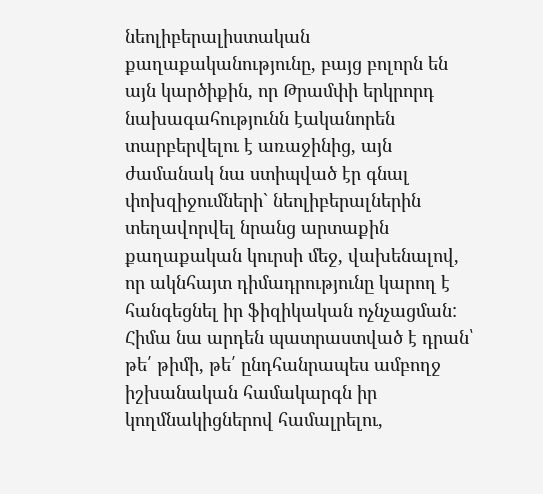նեոլիբերալիստական քաղաքականությունը, բայց բոլորն են այն կարծիքին, որ Թրամփի երկրորդ նախագահությունն էականորեն տարբերվելու է առաջինից, այն ժամանակ նա ստիպված էր գնալ փոխզիջումների` նեոլիբերալներին տեղավորվել նրանց արտաքին քաղաքական կուրսի մեջ, վախենալով, որ ակնհայտ դիմադրությունը կարող է հանգեցնել իր ֆիզիկական ոչնչացման: Հիմա նա արդեն պատրաստված է դրան՝ թե՛ թիմի, թե՛ ընդհանրապես ամբողջ իշխանական համակարգն իր կողմնակիցներով համալրելու,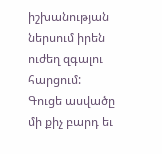իշխանության ներսում իրեն ուժեղ զգալու հարցում:
Գուցե ասվածը մի քիչ բարդ եւ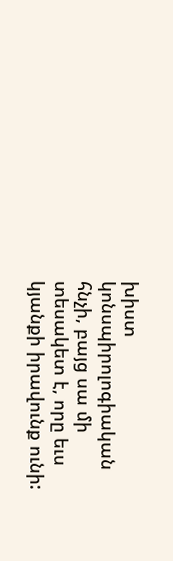խիստ կոնսպիրոլոգիական հնչի, բայց սա մի տեսակետ է, որը եւս կյանքի իրավունք ունի: